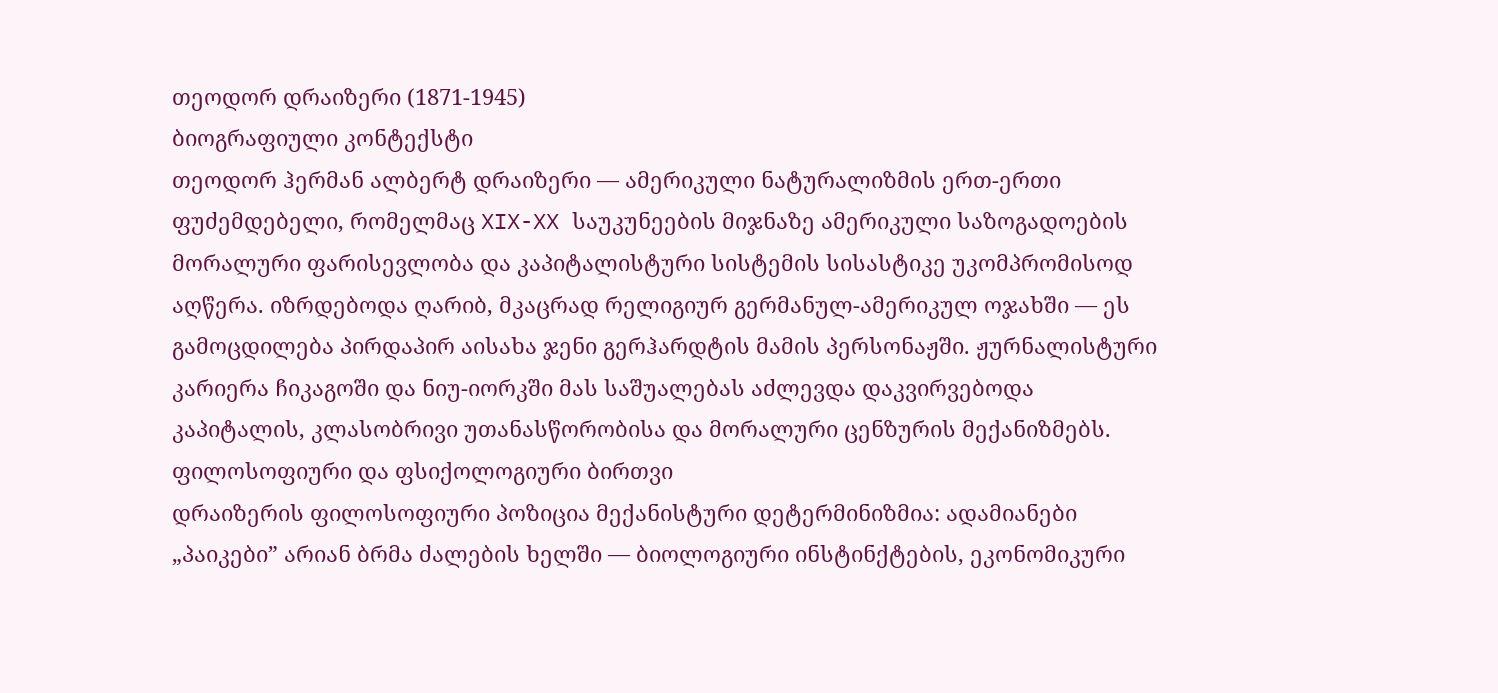თეოდორ დრაიზერი (1871-1945)
ბიოგრაფიული კონტექსტი
თეოდორ ჰერმან ალბერტ დრაიზერი — ამერიკული ნატურალიზმის ერთ-ერთი ფუძემდებელი, რომელმაც XIX-XX საუკუნეების მიჯნაზე ამერიკული საზოგადოების მორალური ფარისევლობა და კაპიტალისტური სისტემის სისასტიკე უკომპრომისოდ აღწერა. იზრდებოდა ღარიბ, მკაცრად რელიგიურ გერმანულ-ამერიკულ ოჯახში — ეს გამოცდილება პირდაპირ აისახა ჯენი გერჰარდტის მამის პერსონაჟში. ჟურნალისტური კარიერა ჩიკაგოში და ნიუ-იორკში მას საშუალებას აძლევდა დაკვირვებოდა კაპიტალის, კლასობრივი უთანასწორობისა და მორალური ცენზურის მექანიზმებს.
ფილოსოფიური და ფსიქოლოგიური ბირთვი
დრაიზერის ფილოსოფიური პოზიცია მექანისტური დეტერმინიზმია: ადამიანები „პაიკები” არიან ბრმა ძალების ხელში — ბიოლოგიური ინსტინქტების, ეკონომიკური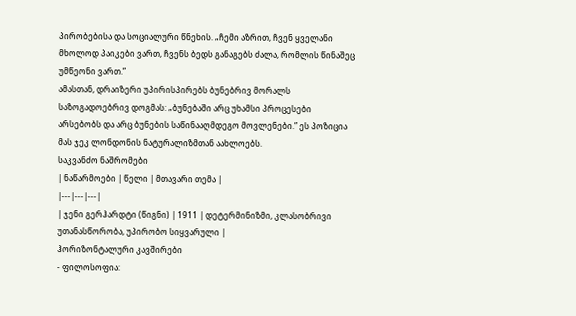პირობებისა და სოციალური წნეხის. „ჩემი აზრით, ჩვენ ყველანი მხოლოდ პაიკები ვართ, ჩვენს ბედს განაგებს ძალა, რომლის წინაშეც უმწეონი ვართ.”
ამასთან, დრაიზერი უპირისპირებს ბუნებრივ მორალს საზოგადოებრივ დოგმას: „ბუნებაში არც უხამსი პროცესები არსებობს და არც ბუნების საწინააღმდეგო მოვლენები.” ეს პოზიცია მას ჯეკ ლონდონის ნატურალიზმთან აახლოებს.
საკვანძო ნაშრომები
| ნაწარმოები | წელი | მთავარი თემა |
|---|---|---|
| ჯენი გერჰარდტი (წიგნი) | 1911 | დეტერმინიზმი, კლასობრივი უთანასწორობა, უპირობო სიყვარული |
ჰორიზონტალური კავშირები
- ფილოსოფია: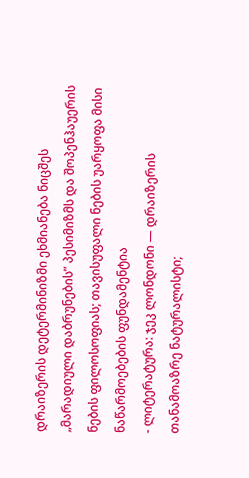დრაიზერის დეტერმინიზმი ეხმიანება ნიცშეს „მარადიული დაბრუნების” პესიმიზმს და შოპენჰაუერის ნების ფილოსოფიას; თავისუფალი ნების უარყოფა მისი ნაწარმოებების ფუნდამენტია
- ლიტერატურა: ჯეკ ლონდონი — დრაიზერის თანამოაზრე ნატურალისტი;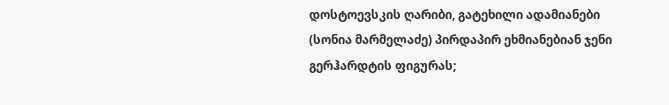დოსტოევსკის ღარიბი, გატეხილი ადამიანები (სონია მარმელაძე) პირდაპირ ეხმიანებიან ჯენი გერჰარდტის ფიგურას;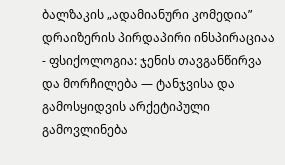ბალზაკის „ადამიანური კომედია” დრაიზერის პირდაპირი ინსპირაციაა
- ფსიქოლოგია: ჯენის თავგანწირვა და მორჩილება — ტანჯვისა და გამოსყიდვის არქეტიპული გამოვლინება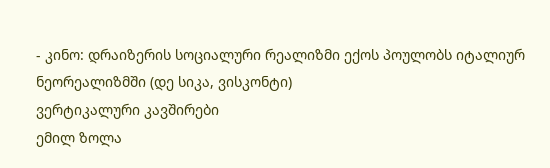- კინო: დრაიზერის სოციალური რეალიზმი ექოს პოულობს იტალიურ ნეორეალიზმში (დე სიკა, ვისკონტი)
ვერტიკალური კავშირები
ემილ ზოლა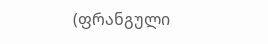(ფრანგული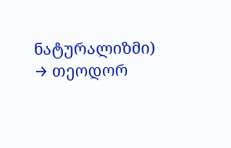ნატურალიზმი)
→ თეოდორ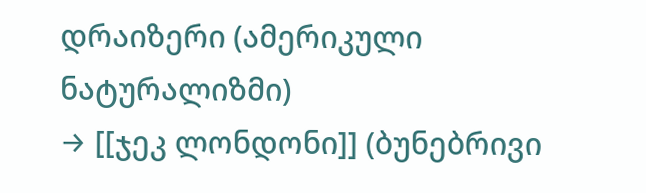დრაიზერი (ამერიკული ნატურალიზმი)
→ [[ჯეკ ლონდონი]] (ბუნებრივი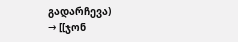გადარჩევა)
→ [[ჯონ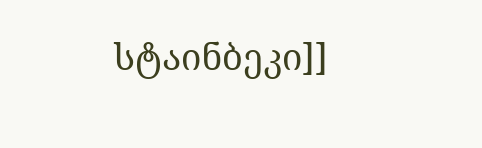სტაინბეკი]]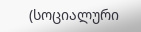(სოციალური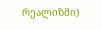რეალიზმი)